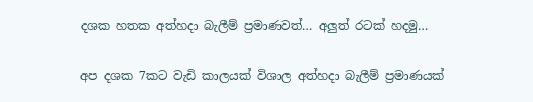දශක හතක අත්හදා බැලීම් ප්‍රමාණවත්… අලුත් රටක් හදමු…

අප දශක 7කට වැඩි කාලයක් විශාල අත්හදා බැලීම් ප්‍රමාණයක්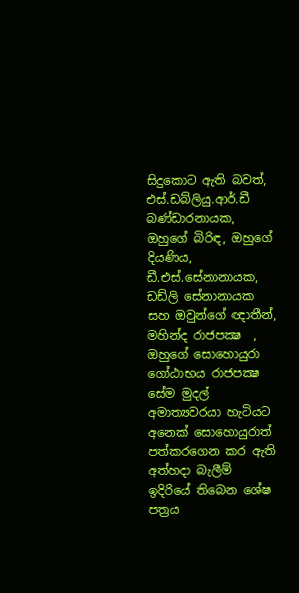සිදුකොට ඇති බවත්, එස්.ඩබ්ලියු.ආර්.ඩී බණ්ඩාරනායක,   ඔහුගේ බිරිඳ, ඔහුගේ දියණිය, ඩී.එස්.සේනානායක, ඩඩ්ලි සේනානායක   සහ ඔවුන්ගේ ඥාතීන්, මහින්ද රාජපක්‍ෂ  , ඔහුගේ සොහොයුරා ගෝඨාභය රාජපක්‍ෂ සේම මුදල් අමාත්‍යවරයා හැටියට අනෙක් සොහොයුරාත් පත්කරගෙන කර ඇති අත්හදා බැලීම්  ඉදිරියේ තිබෙන ශේෂ පත්‍රය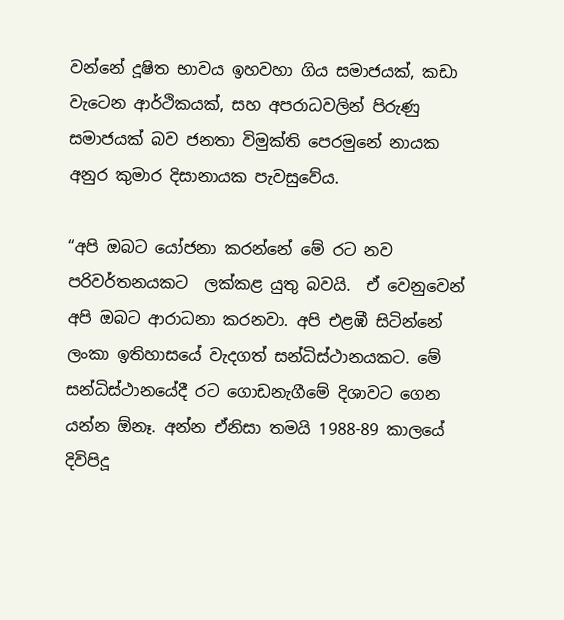වන්නේ දූෂිත භාවය ඉහවහා ගිය සමාජයක්, කඩා වැටෙන ආර්ථිකයක්, සහ අපරාධවලින් පිරුණු සමාජයක් බව ජනතා විමුක්ති පෙරමුනේ නායක අනුර කුමාර දිසානායක පැවසුවේය.

“අපි ඔබට යෝජනා කරන්නේ මේ රට නව පරිවර්තනයකට  ලක්කළ යුතු බවයි.  ඒ වෙනුවෙන් අපි ඔබට ආරාධනා කරනවා. අපි එළඹී සිටින්නේ ලංකා ඉතිහාසයේ වැදගත් සන්ධිස්ථානයකට. මේ සන්ධිස්ථානයේදී රට ගොඩනැගීමේ දිශාවට ගෙන යන්න ඕනෑ. අන්න ඒනිසා තමයි 1988-89 කාලයේ දිවිපිදූ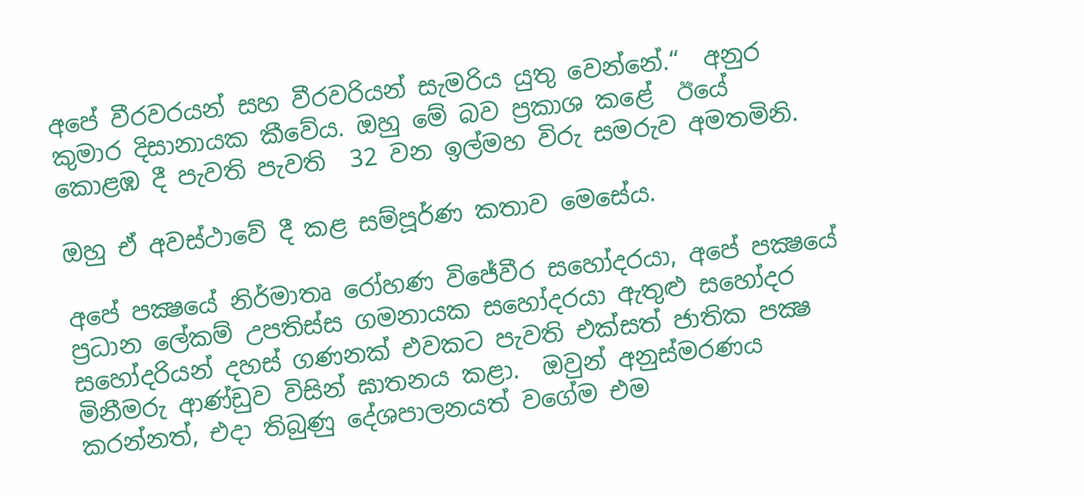අපේ වීරවරයන් සහ වීරවරියන් සැමරිය යුතු වෙන්නේ.“  අනුර කුමාර දිසානායක කීවේය. ඔහු මේ බව ප්‍රකාශ කළේ  ඊයේ කොළඹ දී පැවති පැවති  32 වන ඉල්මහ විරු සමරුව අමතමිනි.

ඔහු ඒ අවස්ථාවේ දී කළ සම්පූර්ණ කතාව මෙසේය.

අපේ පක්‍ෂයේ නිර්මාතෘ රෝහණ විජේවීර සහෝදරයා, අපේ පක්‍ෂයේ ප්‍රධාන ලේකම් උපතිස්ස ගමනායක සහෝදරයා ඇතුළු සහෝදර සහෝදරියන් දහස් ගණනක් එවකට පැවති එක්සත් ජාතික පක්‍ෂ මිනීමරු ආණ්ඩුව විසින් ඝාතනය කළා.  ඔවුන් අනුස්මරණය කරන්නත්, එදා තිබුණු දේශපාලනයත් වගේම එම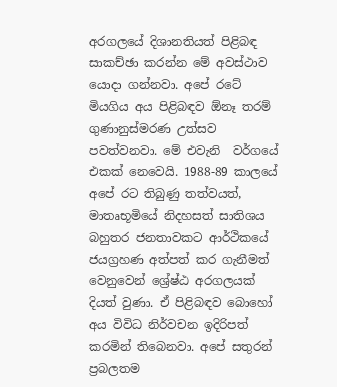අරගලයේ දිශානතියත් පිළිබඳ සාකච්ඡා කරන්න මේ අවස්ථාව යොදා ගන්නවා. අපේ රටේ මියගිය අය පිළිබඳව ඕනෑ තරම් ගුණානුස්මරණ උත්සව පවත්වනවා. මේ එවැනි  වර්ගයේ  එකක් නෙවෙයි. 1988-89 කාලයේ අපේ රට තිබුණු තත්වයත්, මාතෘභූමියේ නිදහසත් සාතිශය බහුතර ජනතාවකට ආර්ථිකයේ ජයග්‍රහණ අත්පත් කර ගැනීමත් වෙනුවෙන් ශ්‍රේෂ්ඨ අරගලයක් දියත් වුණා. ඒ පිළිබඳව බොහෝ අය විවිධ නිර්වචන ඉදිරිපත් කරමින් තිබෙනවා. අපේ සතුරන් ප්‍රබලතම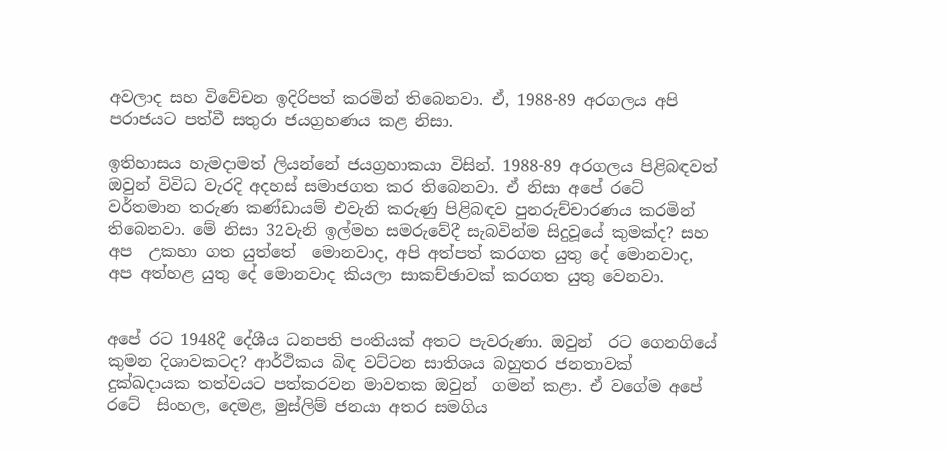අවලාද සහ විවේචන ඉදිරිපත් කරමින් තිබෙනවා. ඒ, 1988-89 අරගලය අපි පරාජයට පත්වී සතුරා ජයග්‍රහණය කළ නිසා.

ඉතිහාසය හැමදාමත් ලියන්නේ ජයග්‍රහාකයා විසින්. 1988-89 අරගලය පිළිබඳවත් ඔවුන් විවිධ වැරදි අදහස් සමාජගත කර තිබෙනවා. ඒ නිසා අපේ රටේ වර්තමාන තරුණ කණ්ඩායම් එවැනි කරුණු පිළිබඳව පුනරුච්චාරණය කරමින් තිබෙනවා. මේ නිසා 32වැනි ඉල්මහ සමරුවේදී සැබවින්ම සිදුවූයේ කුමක්ද? සහ  අප  උකහා ගත යුත්තේ  මොනවාද, අපි අත්පත් කරගත යුතු දේ මොනවාද, අප අත්හළ යුතු දේ මොනවාද කියලා සාකච්ඡාවක් කරගත යුතු වෙනවා.


අපේ රට 1948දී දේශීය ධනපති පංතියක් අතට පැවරුණා. ඔවුන්  රට ගෙනගියේ කුමන දිශාවකටද? ආර්ථිකය බිඳ වට්ටන සාතිශය බහුතර ජනතාවක් දුක්ඛදායක තත්වයට පත්කරවන මාවතක ඔවුන්  ගමන් කළා. ඒ වගේම අපේ රටේ  සිංහල, දෙමළ, මුස්ලිම් ජනයා අතර සමගිය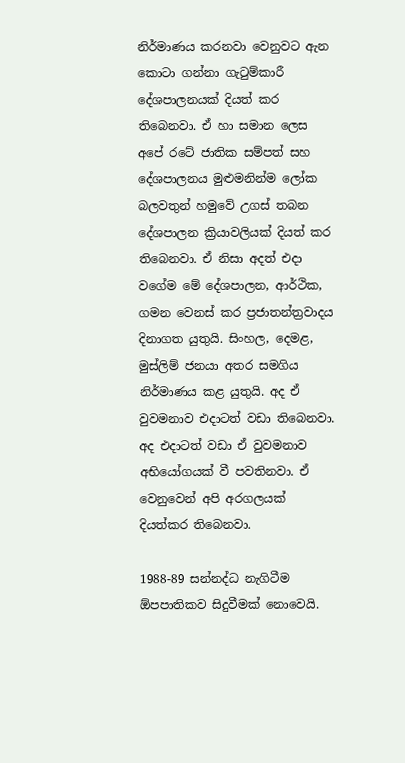නිර්මාණය කරනවා වෙනුවට ඇන කොටා ගන්නා ගැටුම්කාරී දේශපාලනයක් දියත් කර තිබෙනවා. ඒ හා සමාන ලෙස අපේ රටේ ජාතික සම්පත් සහ දේශපාලනය මුළුමනින්ම ලෝක බලවතුන් හමුවේ උගස් තබන දේශපාලන ක්‍රියාවලියක් දියත් කර තිබෙනවා. ඒ නිසා අදත් එදා වගේම මේ දේශපාලන, ආර්ථික, ගමන වෙනස් කර ප්‍රජාතන්ත්‍රවාදය දිනාගත යුතුයි. සිංහල, දෙමළ, මුස්ලිම් ජනයා අතර සමගිය නිර්මාණය කළ යුතුයි. අද ඒ වුවමනාව එදාටත් වඩා තිබෙනවා. අද එදාටත් වඩා ඒ වුවමනාව අභියෝගයක් වී පවතිනවා. ඒ වෙනුවෙන් අපි අරගලයක් දියත්කර තිබෙනවා.

1988-89 සන්නද්ධ නැගිටීම ඕපපාතිකව සිදුවීමක් නොවෙයි.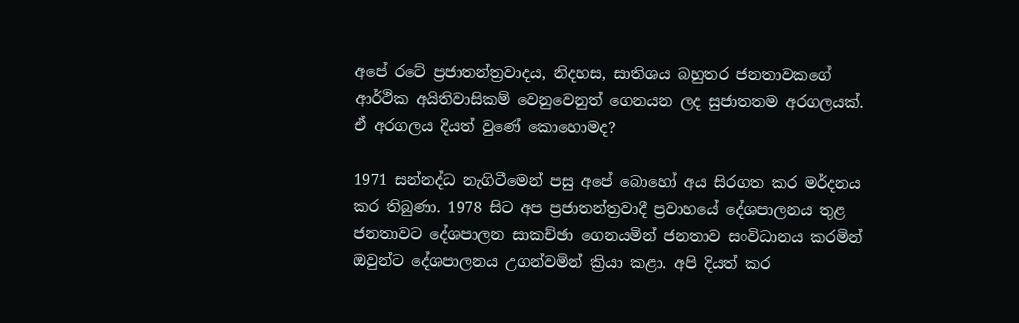අපේ රටේ ප්‍රජාතන්ත්‍රවාදය, නිදහස, සාතිශය බහුතර ජනතාවකගේ ආර්ථික අයිතිවාසිකම් වෙනුවෙනුත් ගෙනයන ලද සුජාතතම අරගලයක්. ඒ අරගලය දියත් වුණේ කොහොමද?

1971 සන්නද්ධ නැගිටීමෙන් පසු අපේ බොහෝ අය සිරගත කර මර්දනය කර තිබුණා. 1978 සිට අප ප්‍රජාතන්ත්‍රවාදී ප්‍රවාහයේ දේශපාලනය තුළ ජනතාවට දේශපාලන සාකච්ඡා ගෙනයමින් ජනතාව සංවිධානය කරමින් ඔවුන්ට දේශපාලනය උගන්වමින් ක්‍රියා කළා. අපි දියත් කර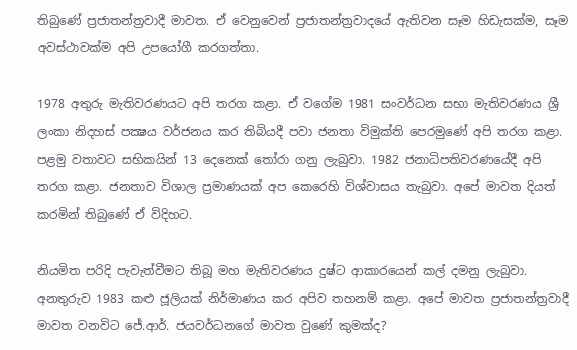තිබුණේ ප්‍රජාතන්ත්‍රවාදී මාවත. ඒ වෙනුවෙන් ප්‍රජාතන්ත්‍රවාදයේ ඇතිවන සෑම හිඩැසක්ම, සෑම අවස්ථාවක්ම අපි උපයෝගී කරගත්තා.

1978 අතුරු මැතිවරණයට අපි තරග කළා. ඒ වගේම 1981 සංවර්ධන සභා මැතිවරණය ශ්‍රී ලංකා නිදහස් පක්‍ෂය වර්ජනය කර තිබියදී පවා ජනතා විමුක්ති පෙරමුණේ අපි තරග කළා. පළමු වතාවට සභිකයින් 13 දෙනෙක් තෝරා ගනු ලැබුවා. 1982 ජනාධිපතිවරණයේදී අපි තරග කළා. ජනතාව විශාල ප්‍රමාණයක් අප කෙරෙහි විශ්වාසය තැබුවා. අපේ මාවත දියත් කරමින් තිබුණේ ඒ විදිහට.

නියමිත පරිදි පැවැත්වීමට තිබූ මහ මැතිවරණය දුෂ්ට ආකාරයෙන් කල් දමනු ලැබුවා. අනතුරුව 1983 කළු ජූලියක් නිර්මාණය කර අපිව තහනම් කළා. අපේ මාවත ප්‍රජාතන්ත්‍රවාදී මාවත වනවිට ජේ.ආර්. ජයවර්ධනගේ මාවත වුණේ කුමක්ද?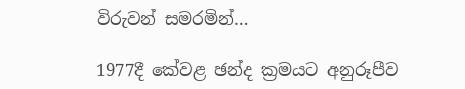විරුවන් සමරමින්…

1977දී කේවළ ඡන්ද ක්‍රමයට අනුරූපීව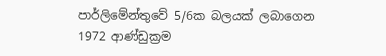පාර්ලිමේන්තුවේ 5/6ක බලයක් ලබාගෙන 1972 ආණ්ඩුක්‍රම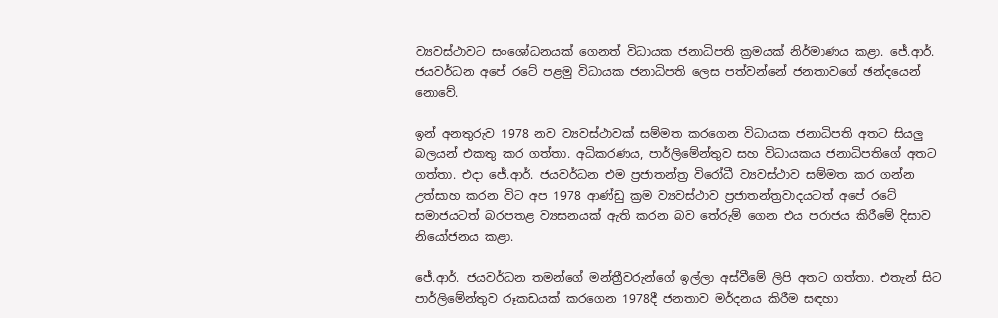ව්‍යවස්ථාවට සංශෝධනයක් ගෙනත් විධායක ජනාධිපති ක්‍රමයක් නිර්මාණය කළා. ජේ.ආර්. ජයවර්ධන අපේ රටේ පළමු විධායක ජනාධිපති ලෙස පත්වන්නේ ජනතාවගේ ඡන්දයෙන් නොවේ.

ඉන් අනතුරුව 1978 නව ව්‍යවස්ථාවක් සම්මත කරගෙන විධායක ජනාධිපති අතට සියලු බලයන් එකතු කර ගත්තා. අධිකරණය, පාර්ලිමේන්තුව සහ විධායකය ජනාධිපතිගේ අතට ගත්තා. එදා ජේ.ආර්. ජයවර්ධන එම ප්‍රජාතන්ත්‍ර විරෝධී ව්‍යවස්ථාව සම්මත කර ගන්න උත්සාහ කරන විට අප 1978 ආණ්ඩු ක්‍රම ව්‍යවස්ථාව ප්‍රජාතන්ත්‍රවාදයටත් අපේ රටේ සමාජයටත් බරපතළ ව්‍යසනයක් ඇති කරන බව තේරුම් ගෙන එය පරාජය කිරීමේ දිසාව නියෝජනය කළා.

ජේ.ආර්. ජයවර්ධන තමන්ගේ මන්ත්‍රීවරුන්ගේ ඉල්ලා අස්වීමේ ලිපි අතට ගත්තා. එතැන් සිට පාර්ලිමේන්තුව රූකඩයක් කරගෙන 1978දී ජනතාව මර්දනය කිරීම සඳහා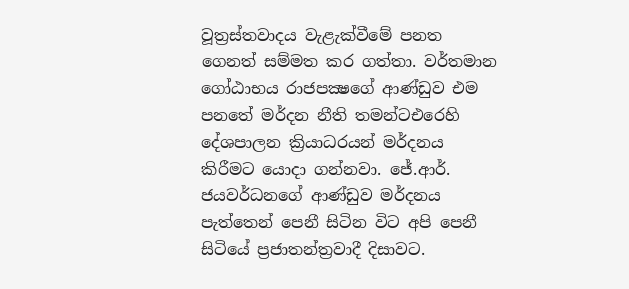වූත්‍රස්තවාදය වැළැක්වීමේ පනත ගෙනත් සම්මත කර ගත්තා. වර්තමාන ගෝඨාභය රාජපක්‍ෂගේ ආණ්ඩුව එම පනතේ මර්දන නීති තමන්ටඑරෙහි දේශපාලන ක්‍රියාධරයන් මර්දනය කිරීමට යොදා ගන්නවා. ජේ.ආර්. ජයවර්ධනගේ ආණ්ඩුව මර්දනය පැත්තෙන් පෙනී සිටින විට අපි පෙනී සිටියේ ප්‍රජාතන්ත්‍රවාදී දිසාවට.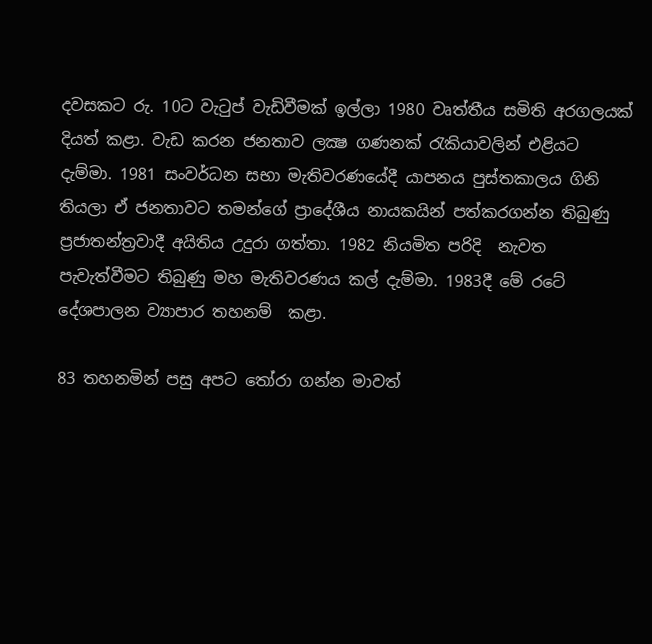දවසකට රු. 10ට වැටුප් වැඩිවීමක් ඉල්ලා 1980 වෘත්තීය සමිති අරගලයක් දියත් කළා. වැඩ කරන ජනතාව ලක්‍ෂ ගණනක් රැකියාවලින් එළියට දැම්මා. 1981 සංවර්ධන සභා මැතිවරණයේදී යාපනය පුස්තකාලය ගිනි තියලා ඒ ජනතාවට තමන්ගේ ප්‍රාදේශීය නායකයින් පත්කරගන්න තිබුණු ප්‍රජාතන්ත්‍රවාදී අයිතිය උදුරා ගත්තා. 1982 නියමිත පරිදි  නැවත පැවැත්වීමට තිබුණු මහ මැතිවරණය කල් දැම්මා. 1983දී මේ රටේ දේශපාලන ව්‍යාපාර තහනම්  කළා.

83 තහනමින් පසු අපට තෝරා ගන්න මාවත්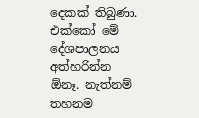දෙකක් තිබුණා. එක්කෝ මේ දේශපාලනය අත්හරින්න ඕනෑ. නැත්නම් තහනම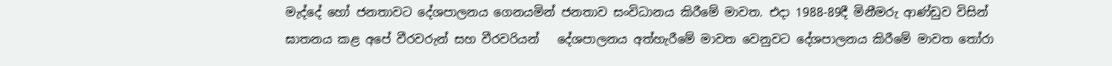මැද්දේ හෝ ජනතාවට දේශපාලනය ගෙනයමින් ජනතාව සංවිධානය කිරීමේ මාවත. එදා 1988-89දී මිනීමරු ආණ්ඩුව විසින් ඝාතනය කළ අපේ වීරවරුන් සහ වීරවරියන්   දේශපාලනය අත්හැරීමේ මාවත වෙනුවට දේශපාලනය කිරීමේ මාවත තෝරා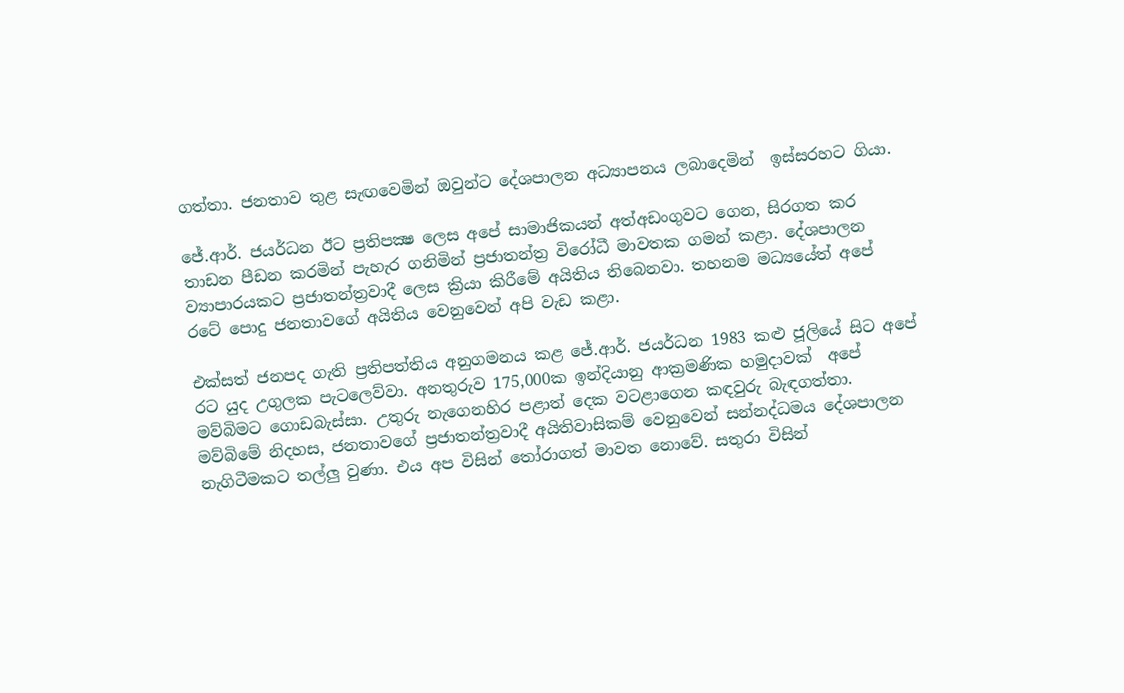ගත්තා. ජනතාව තුළ සැඟවෙමින් ඔවුන්ට දේශපාලන අධ්‍යාපනය ලබාදෙමින්  ඉස්සරහට ගියා.

ජේ.ආර්. ජයර්ධන ඊට ප්‍රතිපක්‍ෂ ලෙස අපේ සාමාජිකයන් අත්අඩංගුවට ගෙන, සිරගත කර තාඩන පීඩන කරමින් පැහැර ගනිමින් ප්‍රජාතන්ත්‍ර විරෝධී මාවතක ගමන් කළා. දේශපාලන ව්‍යාපාරයකට ප්‍රජාතන්ත්‍රවාදී ලෙස ක්‍රියා කිරීමේ අයිතිය තිබෙනවා. තහනම මධ්‍යයේත් අපේ රටේ පොදු ජනතාවගේ අයිතිය වෙනුවෙන් අපි වැඩ කළා.

එක්සත් ජනපද ගැති ප්‍රතිපත්තිය අනුගමනය කළ ජේ.ආර්. ජයර්ධන 1983 කළු ජූලියේ සිට අපේ රට යුද උගුලක පැටලෙව්වා. අනතුරුව 175,000ක ඉන්දියානු ආක්‍රමණික හමුදාවක්  අපේ මව්බිමට ගොඩබැස්සා. උතුරු නැගෙනහිර පළාත් දෙක වටළාගෙන කඳවුරු බැඳගත්තා. මව්බිමේ නිදහස, ජනතාවගේ ප්‍රජාතන්ත්‍රවාදී අයිතිවාසිකම් වෙනුවෙන් සන්නද්ධමය දේශපාලන නැගිටීමකට තල්ලු වුණා. එය අප විසින් තෝරාගත් මාවත නොවේ. සතුරා විසින්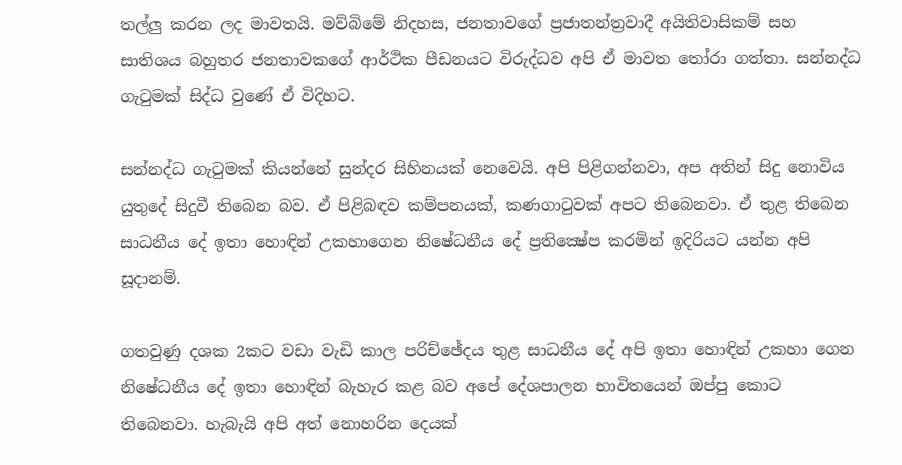තල්ලු කරන ලද මාවතයි. මව්බිමේ නිදහස, ජනතාවගේ ප්‍රජාතන්ත්‍රවාදී අයිතිවාසිකම් සහ සාතිශය බහුතර ජනතාවකගේ ආර්ථික පීඩනයට විරුද්ධව අපි ඒ මාවත තෝරා ගත්තා. සන්නද්ධ ගැටුමක් සිද්ධ වුණේ ඒ විදිහට.

සන්නද්ධ ගැටුමක් කියන්නේ සුන්දර සිහිනයක් නෙවෙයි. අපි පිළිගන්නවා, අප අතින් සිදු නොවිය යුතුදේ සිදුවී තිබෙන බව. ඒ පිළිබඳව කම්පනයක්, කණගාටුවක් අපට තිබෙනවා. ඒ තුළ තිබෙන සාධනීය දේ ඉතා හොඳින් උකහාගෙන නිෂේධනීය දේ ප්‍රතික්‍ෂේප කරමින් ඉදිරියට යන්න අපි සූදානම්.

ගතවුණු දශක 2කට වඩා වැඩි කාල පරිච්ඡේදය තුළ සාධනීය දේ අපි ඉතා හොඳින් උකහා ගෙන නිෂේධනීය දේ ඉතා හොඳින් බැහැර කළ බව අපේ දේශපාලන භාවිතයෙන් ඔප්පු කොට තිබෙනවා. හැබැයි අපි අත් නොහරින දෙයක්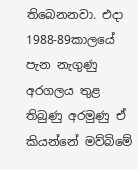තිබෙනනවා. එදා 1988-89කාලයේ පැන නැගුණු අරගලය තුළ තිබුණු අරමුණු ඒ කියන්නේ මව්බිමේ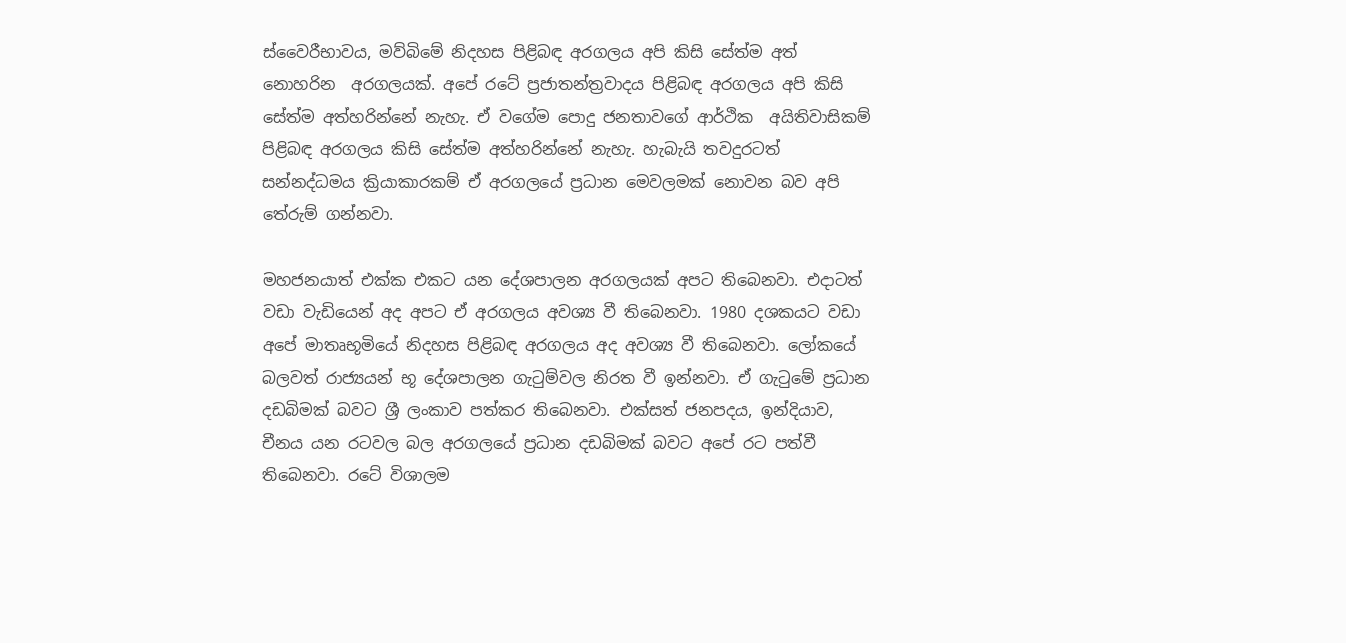ස්වෛරීභාවය, මව්බිමේ නිදහස පිළිබඳ අරගලය අපි කිසි සේත්ම අත් නොහරින  අරගලයක්. අපේ රටේ ප්‍රජාතන්ත්‍රවාදය පිළිබඳ අරගලය අපි කිසි සේත්ම අත්හරින්නේ නැහැ. ඒ වගේම පොදු ජනතාවගේ ආර්ථික  අයිතිවාසිකම් පිළිබඳ අරගලය කිසි සේත්ම අත්හරින්නේ නැහැ. හැබැයි තවදුරටත් සන්නද්ධමය ක්‍රියාකාරකම් ඒ අරගලයේ ප්‍රධාන මෙවලමක් නොවන බව අපි තේරුම් ගන්නවා.

මහජනයාත් එක්ක එකට යන දේශපාලන අරගලයක් අපට තිබෙනවා. එදාටත් වඩා වැඩියෙන් අද අපට ඒ අරගලය අවශ්‍ය වී තිබෙනවා. 1980 දශකයට වඩා අපේ මාතෘභූමියේ නිදහස පිළිබඳ අරගලය අද අවශ්‍ය වී තිබෙනවා. ලෝකයේ බලවත් රාජ්‍යයන් භූ දේශපාලන ගැටුම්වල නිරත වී ඉන්නවා. ඒ ගැටුමේ ප්‍රධාන දඩබිමක් බවට ශ්‍රී ලංකාව පත්කර තිබෙනවා. එක්සත් ජනපදය, ඉන්දියාව, චීනය යන රටවල බල අරගලයේ ප්‍රධාන දඩබිමක් බවට අපේ රට පත්වී තිබෙනවා. රටේ විශාලම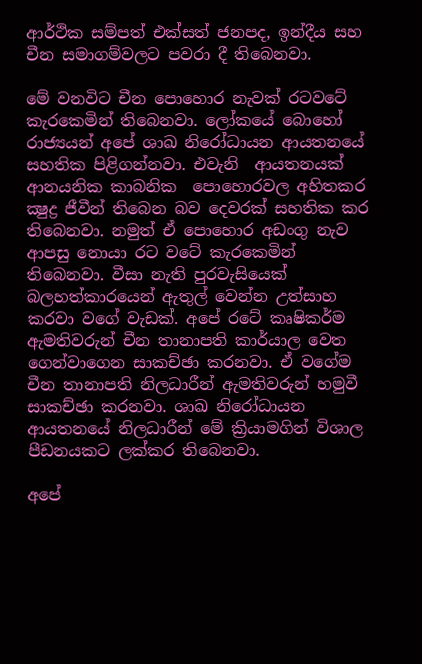ආර්ථික සම්පත් එක්සත් ජනපද, ඉන්දීය සහ චීන සමාගම්වලට පවරා දී තිබෙනවා.

මේ වනවිට චීන පොහොර නැවක් රටවටේ කැරකෙමින් තිබෙනවා. ලෝකයේ බොහෝ රාජ්‍යයන් අපේ ශාඛ නිරෝධායන ආයතනයේ සහතික පිළිගන්නවා. එවැනි  ආයතනයක් ආනයනික කාබනික  පොහොරවල අහිතකර ක්‍ෂුද්‍ර ජීවීන් තිබෙන බව දෙවරක් සහතික කර තිබෙනවා. නමුත් ඒ පොහොර අඩංගු නැව ආපසු නොයා රට වටේ කැරකෙමින් තිබෙනවා. වීසා නැති පුරවැසියෙක් බලහත්කාරයෙන් ඇතුල් වෙන්න උත්සාහ කරවා වගේ වැඩක්. අපේ රටේ කෘෂිකර්ම ඇමතිවරුන් චීන තානාපති කාර්යාල වෙත ගෙන්වාගෙන සාකච්ඡා කරනවා. ඒ වගේම චීන තානාපති නිලධාරීන් ඇමතිවරුන් හමුවී සාකච්ඡා කරනවා. ශාඛ නිරෝධායන ආයතනයේ නිලධාරීන් මේ ක්‍රියාමගින් විශාල පීඩනයකට ලක්කර තිබෙනවා.

අපේ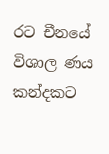රට චීනයේ විශාල ණය කන්දකට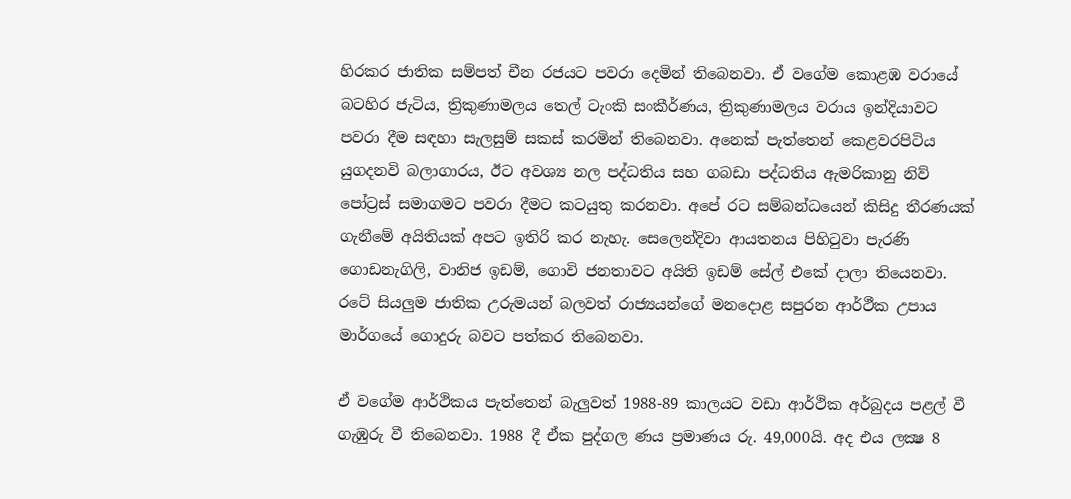හිරකර ජාතික සම්පත් චීන රජයට පවරා දෙමින් තිබෙනවා. ඒ වගේම කොළඹ වරායේ බටහිර ජැටිය, ත්‍රිකුණාමලය තෙල් ටැංකි සංකීර්ණය, ත්‍රිකුණාමලය වරාය ඉන්දියාවට පවරා දීම සඳහා සැලසුම් සකස් කරමින් තිබෙනවා. අනෙක් පැත්තෙන් කෙළවරපිටිය යුගදනවි බලාගාරය, ඊට අවශ්‍ය නල පද්ධතිය සහ ගබඩා පද්ධතිය ඇමරිකානු නිව් පෝට්‍රස් සමාගමට පවරා දීමට කටයුතු කරනවා. අපේ රට සම්බන්ධයෙන් කිසිදු තීරණයක් ගැනීමේ අයිතියක් අපට ඉතිරි කර නැහැ. සෙලෙන්දිවා ආයතනය පිහිටුවා පැරණි ගොඩනැගිලි, වානිජ ඉඩම්, ගොවි ජනතාවට අයිති ඉඩම් සේල් එකේ දාලා තියෙනවා. රටේ සියලුම ජාතික උරුමයන් බලවත් රාජ්‍යයන්ගේ මනදොළ සපුරන ආර්ථීක උපාය මාර්ගයේ ගොදුරු බවට පත්කර තිබෙනවා.

ඒ වගේම ආර්ථිකය පැත්තෙන් බැලුවත් 1988-89 කාලයට වඩා ආර්ථික අර්බුදය පළල් වී ගැඹුරු වී තිබෙනවා. 1988 දී ඒක පුද්ගල ණය ප්‍රමාණය රු. 49,000යි. අද එය ලක්‍ෂ 8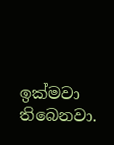ඉක්මවා තිබෙනවා.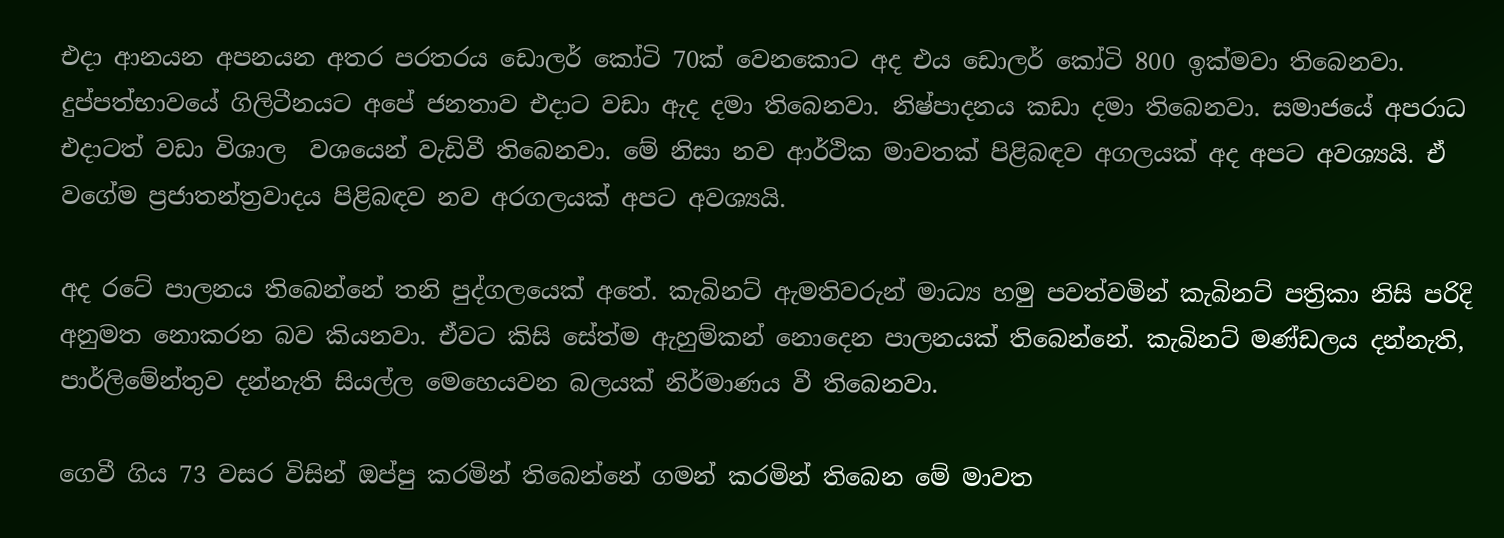එදා ආනයන අපනයන අතර පරතරය ඩොලර් කෝටි 70ක් වෙනකොට අද එය ඩොලර් කෝටි 800 ඉක්මවා තිබෙනවා. දුප්පත්භාවයේ ගිලිටීනයට අපේ ජනතාව එදාට වඩා ඇද දමා තිබෙනවා. නිෂ්පාදනය කඩා දමා තිබෙනවා. සමාජයේ අපරාධ එදාටත් වඩා විශාල  වශයෙන් වැඩිවී තිබෙනවා. මේ නිසා නව ආර්ථික මාවතක් පිළිබඳව අගලයක් අද අපට අවශ්‍යයි. ඒ වගේම ප්‍රජාතන්ත්‍රවාදය පිළිබඳව නව අරගලයක් අපට අවශ්‍යයි.

අද රටේ පාලනය තිබෙන්නේ තනි පුද්ගලයෙක් අතේ. කැබිනට් ඇමතිවරුන් මාධ්‍ය හමු පවත්වමින් කැබිනට් පත්‍රිකා නිසි පරිදි අනුමත නොකරන බව කියනවා. ඒවට කිසි සේත්ම ඇහුම්කන් නොදෙන පාලනයක් තිබෙන්නේ. කැබිනට් මණ්ඩලය දන්නැති, පාර්ලිමේන්තුව දන්නැති සියල්ල මෙහෙයවන බලයක් නිර්මාණය වී තිබෙනවා.

ගෙවී ගිය 73 වසර විසින් ඔප්පු කරමින් තිබෙන්නේ ගමන් කරමින් තිබෙන මේ මාවත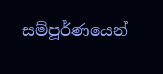සම්පූර්ණයෙන්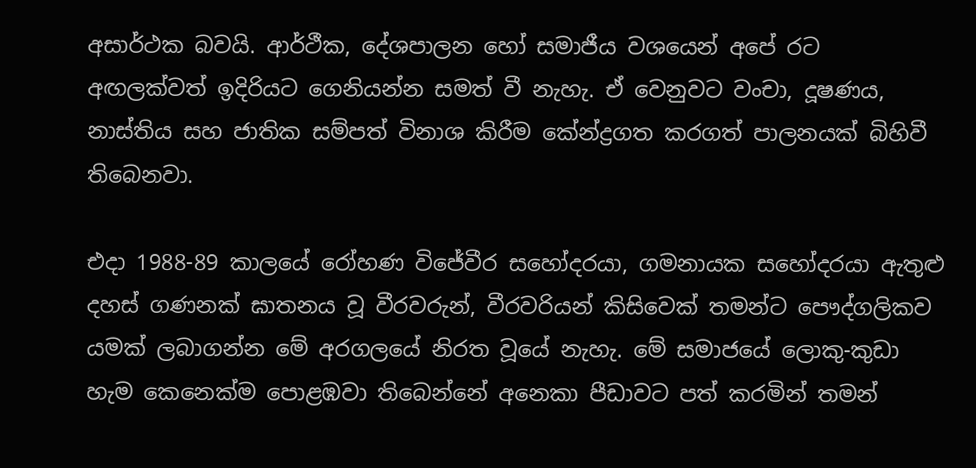අසාර්ථක බවයි. ආර්ථීක, දේශපාලන හෝ සමාජීය වශයෙන් අපේ රට අඟලක්වත් ඉදිරියට ගෙනියන්න සමත් වී නැහැ. ඒ වෙනුවට වංචා, දූෂණය, නාස්තිය සහ ජාතික සම්පත් විනාශ කිරීම කේන්ද්‍රගත කරගත් පාලනයක් බිහිවී තිබෙනවා.

එදා 1988-89 කාලයේ රෝහණ විජේවීර සහෝදරයා, ගමනායක සහෝදරයා ඇතුළු දහස් ගණනක් ඝාතනය වූ වීරවරුන්, වීරවරියන් කිසිවෙක් තමන්ට පෞද්ගලිකව යමක් ලබාගන්න මේ අරගලයේ නිරත වූයේ නැහැ. මේ සමාජයේ ලොකු-කුඩා හැම කෙනෙක්ම පොළඹවා තිබෙන්නේ අනෙකා පීඩාවට පත් කරමින් තමන්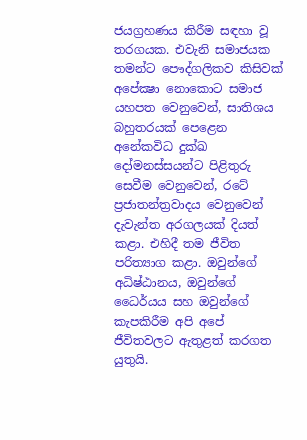ජයග්‍රහණය කිරීම සඳහා වූ තරගයක. එවැනි සමාජයක තමන්ට පෞද්ගලිකව කිසිවක් අපේක්‍ෂා නොකොට සමාජ යහපත වෙනුවෙන්, සාතිශය බහුතරයක් පෙළෙන අනේකවිධ දුක්ඛ දෝමනස්සයන්ට පිළිතුරු සෙවීම වෙනුවෙන්, රටේ ප්‍රජාතන්ත්‍රවාදය වෙනුවෙන් දැවැන්ත අරගලයක් දියත් කළා. එහිදී තම ජීවිත පරිත්‍යාග කළා. ඔවුන්ගේ අධිෂ්ඨානය, ඔවුන්ගේ ධෛර්යය සහ ඔවුන්ගේ කැපකිරීම අපි අපේ ජීවිතවලට ඇතුළත් කරගත යුතුයි.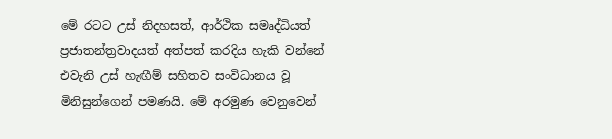මේ රටට උස් නිදහසත්, ආර්ථික සමෘද්ධියත් ප්‍රජාතන්ත්‍රවාදයත් අත්පත් කරදිය හැකි වන්නේ එවැනි උස් හැඟීම් සහිතව සංවිධානය වූ මිනිසුන්ගෙන් පමණයි. මේ අරමුණ වෙනුවෙන්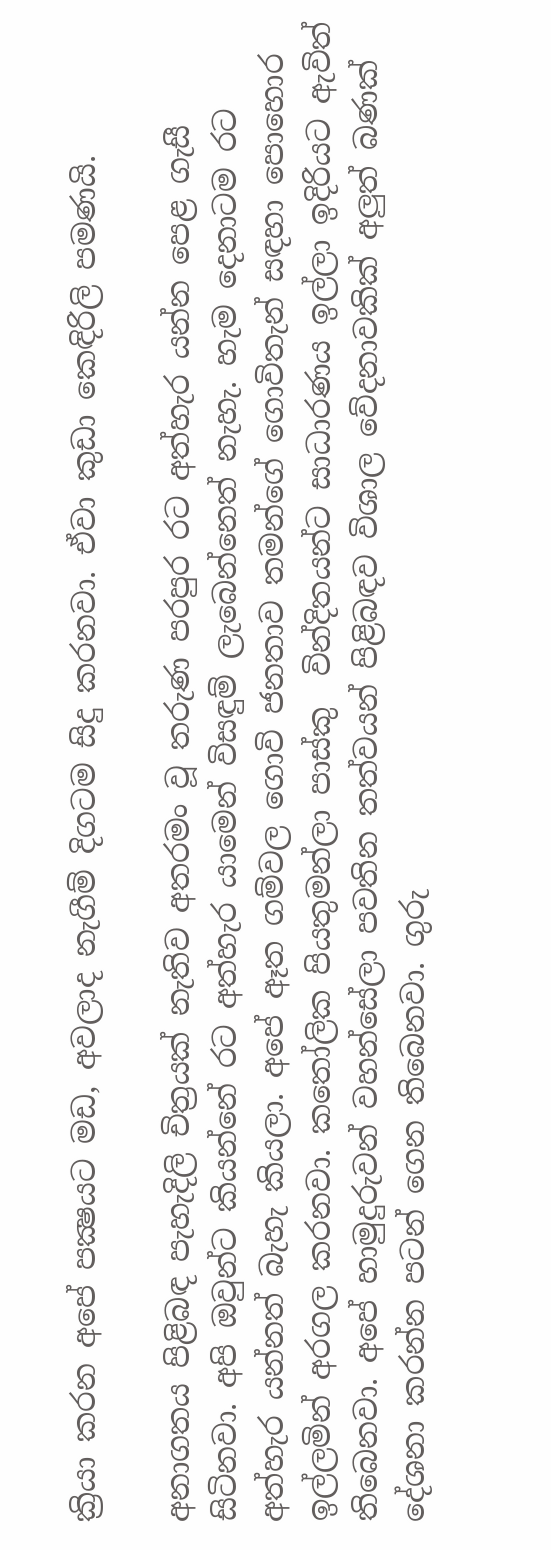ක්‍රියා කරන අපේ පක්‍ෂයට මඩ, අවලාද නැගීම් දිගටම සිදු කරනවා. ඒවා කුඩා කෙඳිරිලි පමණයි.

අනාගතය පිළිබඳ පැහැදිලි චිත්‍රයක් නැතිව අතරමං වූ තරුණ පරපුර රට අත්හැර යන්න පෙළ ගැසී සිටිනවා. අපි ඔවුන්ට කියන්නේ රට අත්හැර යාමෙන් විසඳුම් ලැබෙන්නෙත් නැහැ. හැම දෙනාටම රට අත්හැර යන්නත් බැහැ කියලා. අපේ ඈත ගම්වල ගොවි ජනතාව තමන්ගේ ගොවිතැන් සඳහා පොහොර ඉල්ලමින් අරගල කරනවා. කතෝලික පියතුමන්ලා පාස්කු  වින්දිතයන්ට සාධාරණය ඉල්ලා ඉදිරියට ඇවිත් තිබෙනවා. අපේ හාමුදුරුවන් වහන්සේලා පවතින තත්වයන් පිළිබඳව විශාල වේදනාවකික් අලුත් බණක් දේශනා කරන්න පටන් ගෙන තිබෙනවා. ගුරු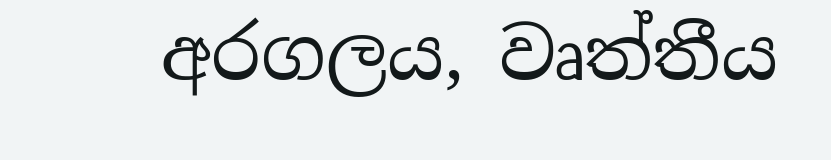අරගලය, වෘත්තීය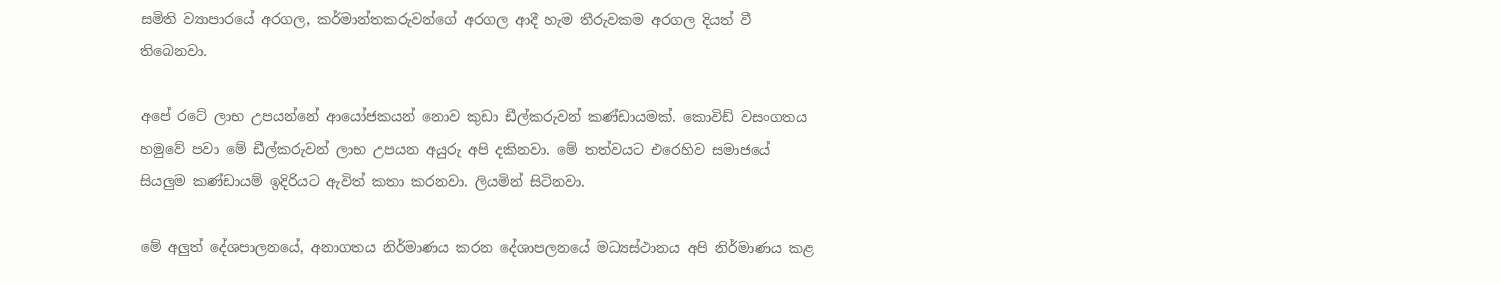සමිති ව්‍යාපාරයේ අරගල, කර්මාන්තකරුවන්ගේ අරගල ආදී හැම තීරුවකම අරගල දියත් වී තිබෙනවා.

අපේ රටේ ලාභ උපයන්නේ ආයෝජකයන් නොව කුඩා ඩීල්කරුවන් කණ්ඩායමක්. කොවිඩ් වසංගතය හමුවේ පවා මේ ඩීල්කරුවන් ලාභ උපයන අයුරු අපි දකිනවා. මේ තත්වයට එරෙහිව සමාජයේ සියලුම කණ්ඩායම් ඉදිරියට ඇවිත් කතා කරනවා. ලියමින් සිටිනවා.

මේ අලුත් දේශපාලනයේ, අනාගතය නිර්මාණය කරන දේශාපලනයේ මධ්‍යස්ථානය අපි නිර්මාණය කළ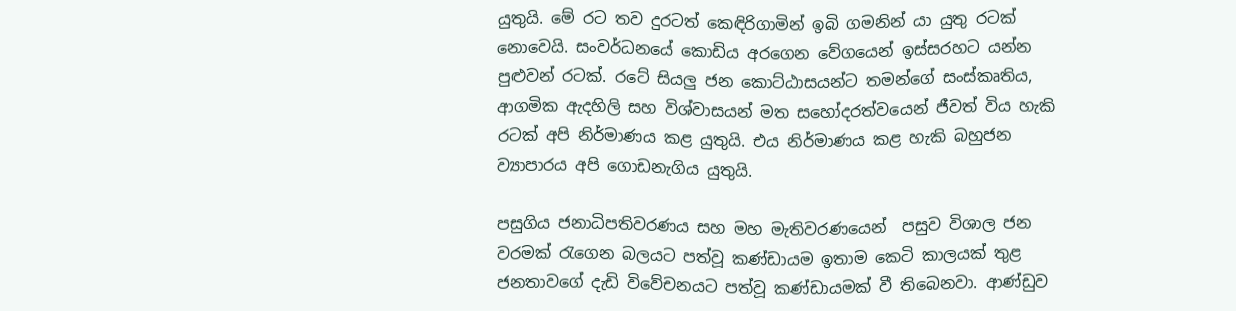යුතුයි. මේ රට තව දුරටත් කෙඳිරිගාමින් ඉබි ගමනින් යා යුතු රටක් නොවෙයි. සංවර්ධනයේ කොඩිය අරගෙන වේගයෙන් ඉස්සරහට යන්න පුළුවන් රටක්. රටේ සියලු ජන කොට්ඨාසයන්ට තමන්ගේ සංස්කෘතිය, ආගමික ඇදහිලි සහ විශ්වාසයන් මත සහෝදරත්වයෙන් ජීවත් විය හැකි රටක් අපි නිර්මාණය කළ යුතුයි. එය නිර්මාණය කළ හැකි බහුජන ව්‍යාපාරය අපි ගොඩනැගිය යුතුයි.

පසුගිය ජනාධිපතිවරණය සහ මහ මැතිවරණයෙන්  පසුව විශාල ජන වරමක් රැගෙන බලයට පත්වූ කණ්ඩායම ඉතාම කෙටි කාලයක් තුළ ජනතාවගේ දැඩි විවේචනයට පත්වූ කණ්ඩායමක් වී තිබෙනවා. ආණ්ඩුව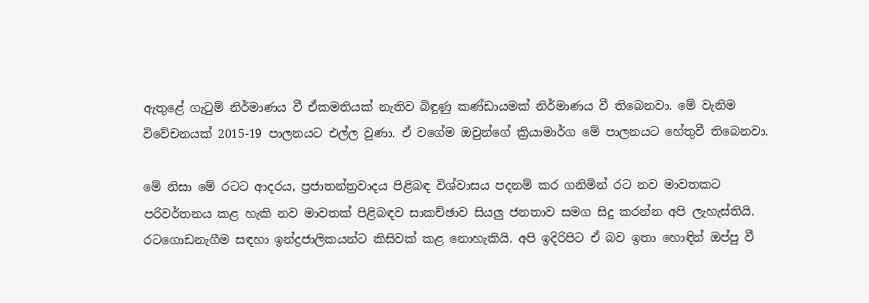ඇතුළේ ගැටුම් නිර්මාණය වී ඒකමතියක් නැතිව බිඳුණු කණ්ඩායමක් නිර්මාණය වී තිබෙනවා. මේ වැනිම විවේචනයක් 2015-19 පාලනයට එල්ල වුණා. ඒ වගේම ඔවුන්ගේ ක්‍රියාමාර්ග මේ පාලනයට හේතුවී තිබෙනවා.

මේ නිසා මේ රටට ආදරය, ප්‍රජාතන්ත්‍රවාදය පිළිබඳ විශ්වාසය පදනම් කර ගනිමින් රට නව මාවතකට පරිවර්තනය කළ හැකි නව මාවතක් පිළිබඳව සාකච්ඡාව සියලු ජනතාව සමග සිදු කරන්න අපි ලැහැස්තියි. රටගොඩනැගීම සඳහා ඉන්ද්‍රජාලිකයන්ට කිසිවක් කළ නොහැකියි. අපි ඉදිරිපිට ඒ බව ඉතා හොඳින් ඔප්පු වී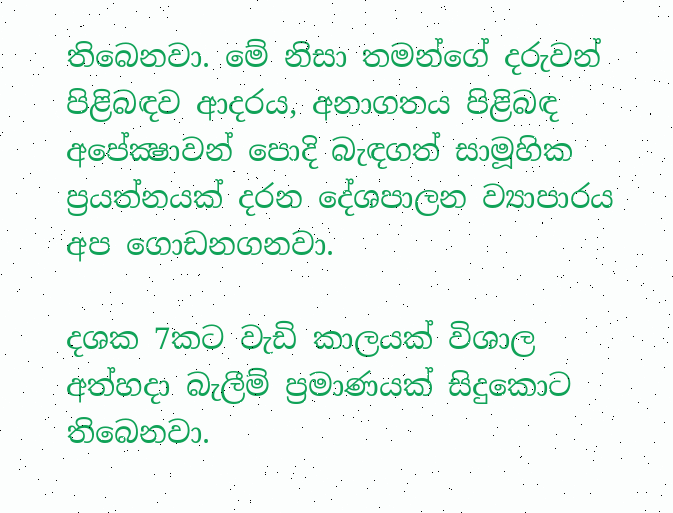තිබෙනවා. මේ නිසා තමන්ගේ දරුවන් පිළිබඳව ආදරය, අනාගතය පිළිබඳ අපේක්‍ෂාවන් පොදි බැඳගත් සාමූහික ප්‍රයත්නයක් දරන දේශපාලන ව්‍යාපාරය අප ගොඩනගනවා.

දශක 7කට වැඩි කාලයක් විශාල අත්හදා බැලීම් ප්‍රමාණයක් සිදුකොට තිබෙනවා.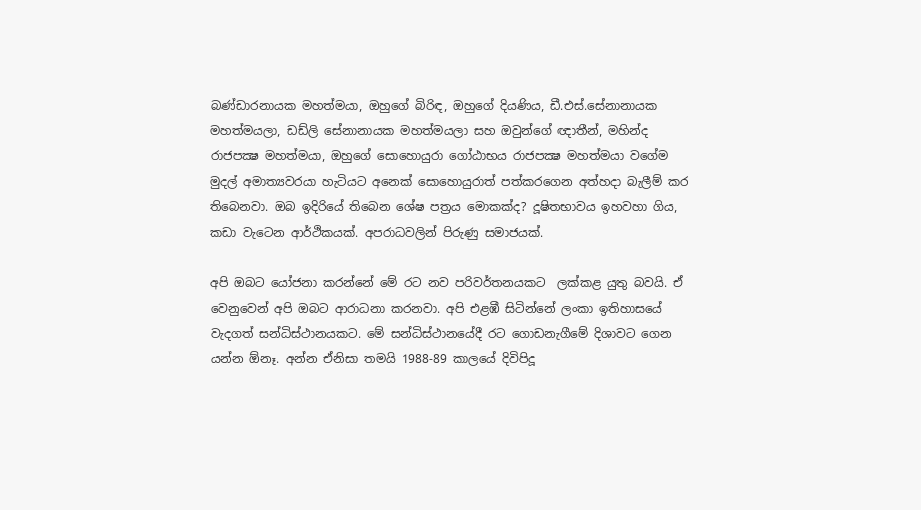බණ්ඩාරනායක මහත්මයා, ඔහුගේ බිරිඳ, ඔහුගේ දියණිය, ඩී.එස්.සේනානායක මහත්මයලා, ඩඩ්ලි සේනානායක මහත්මයලා සහ ඔවුන්ගේ ඥාතීන්, මහින්ද රාජපක්‍ෂ මහත්මයා, ඔහුගේ සොහොයුරා ගෝඨාභය රාජපක්‍ෂ මහත්මයා වගේම මුදල් අමාත්‍යවරයා හැටියට අනෙක් සොහොයුරාත් පත්කරගෙන අත්හදා බැලීම් කර තිබෙනවා. ඔබ ඉදිරියේ තිබෙන ශේෂ පත්‍රය මොකක්ද? දූෂිතභාවය ඉහවහා ගිය, කඩා වැටෙන ආර්ථිකයක්. අපරාධවලින් පිරුණු සමාජයක්.

අපි ඔබට යෝජනා කරන්නේ මේ රට නව පරිවර්තනයකට  ලක්කළ යුතු බවයි. ඒ වෙනුවෙන් අපි ඔබට ආරාධනා කරනවා. අපි එළඹී සිටින්නේ ලංකා ඉතිහාසයේ වැදගත් සන්ධිස්ථානයකට. මේ සන්ධිස්ථානයේදී රට ගොඩනැගීමේ දිශාවට ගෙන යන්න ඕනෑ. අන්න ඒනිසා තමයි 1988-89 කාලයේ දිවිපිදූ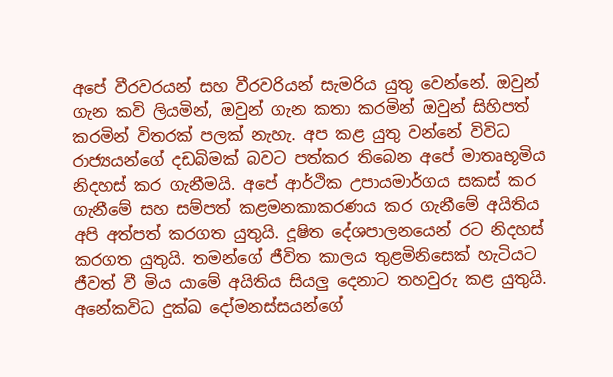අපේ වීරවරයන් සහ වීරවරියන් සැමරිය යුතු වෙන්නේ. ඔවුන් ගැන කවි ලියමින්, ඔවුන් ගැන කතා කරමින් ඔවුන් සිහිපත් කරමින් විතරක් පලක් නැහැ. අප කළ යුතු වන්නේ විවිධ රාජ්‍යයන්ගේ දඩබිමක් බවට පත්කර තිබෙන අපේ මාතෘභූමිය නිදහස් කර ගැනීමයි. අපේ ආර්ථික උපායමාර්ගය සකස් කර ගැනීමේ සහ සම්පත් කළමනකාකරණය කර ගැනීමේ අයිතිය  අපි අත්පත් කරගත යුතුයි. දූෂිත දේශපාලනයෙන් රට නිදහස් කරගත යුතුයි. තමන්ගේ ජීවිත කාලය තුළමිනිසෙක් හැටියට ජීවත් වී මිය යාමේ අයිතිය සියලු දෙනාට තහවුරු කළ යුතුයි. අනේකවිධ දුක්ඛ දෝමනස්සයන්ගේ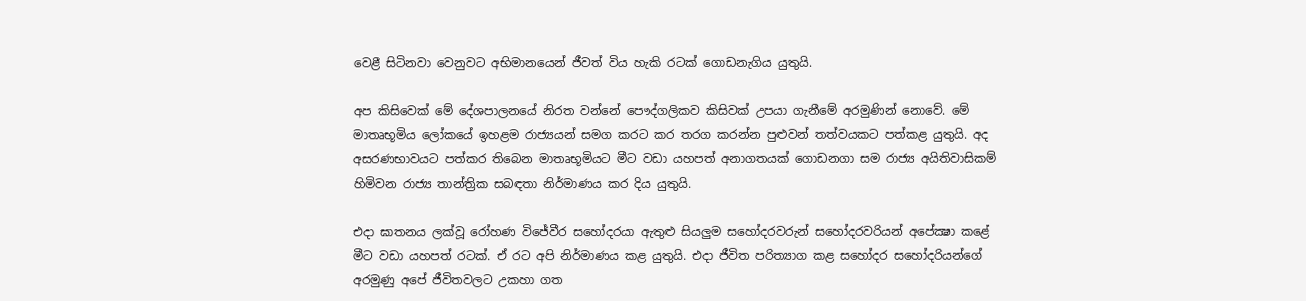වෙළී සිටිනවා වෙනුවට අභිමානයෙන් ජීවත් විය හැකි රටක් ගොඩනැගිය යුතුයි.

අප කිසිවෙක් මේ දේශපාලනයේ නිරත වන්නේ පෞද්ගලිකව කිසිවක් උපයා ගැනීමේ අරමුණින් නොවේ. මේ මාතෘභූමිය ලෝකයේ ඉහළම රාජ්‍යයන් සමග කරට කර තරග කරන්න පුළුවන් තත්වයකට පත්කළ යුතුයි. අද අසරණභාවයට පත්කර තිබෙන මාතෘභූමියට මීට වඩා යහපත් අනාගතයක් ගොඩනගා සම රාජ්‍ය අයිතිවාසිකම් හිමිවන රාජ්‍ය තාන්ත්‍රික සබඳතා නිර්මාණය කර දිය යුතුයි.

එදා ඝාතනය ලක්වූ රෝහණ විජේවීර සහෝදරයා ඇතුළු සියලුම සහෝදරවරුන් සහෝදරවරියන් අපේක්‍ෂා කළේ මීට වඩා යහපත් රටක්. ඒ රට අපි නිර්මාණය කළ යුතුයි. එදා ජීවිත පරිත්‍යාග කළ සහෝදර සහෝදරියන්ගේ අරමුණු අපේ ජීවිතවලට උකහා ගත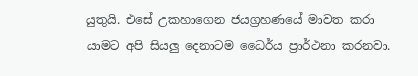යුතුයි. එසේ උකහාගෙන ජයග්‍රහණයේ මාවත කරා යාමට අපි සියලු දෙනාටම ධෛර්ය ප්‍රාර්ථනා කරනවා.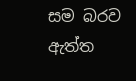සම බරව ඇත්ත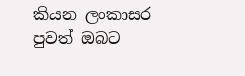කියන ලංකාසර පුවත් ඔබට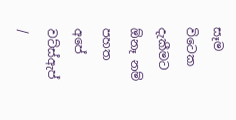සෑම විටෙක දැකීමට ඕනෑ නම් පහත අපේ වට්ස්ඇප් /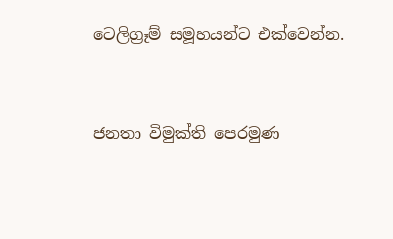ටෙලිග්‍රෑම් සමූහයන්ට එක්වෙන්න.


ජනතා විමුක්ති පෙරමුණ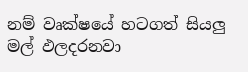නම් වෘක්ෂයේ හටගත් සියලු මල් ඵලදරනවා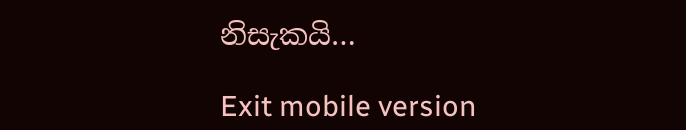නිසැකයි…

Exit mobile version